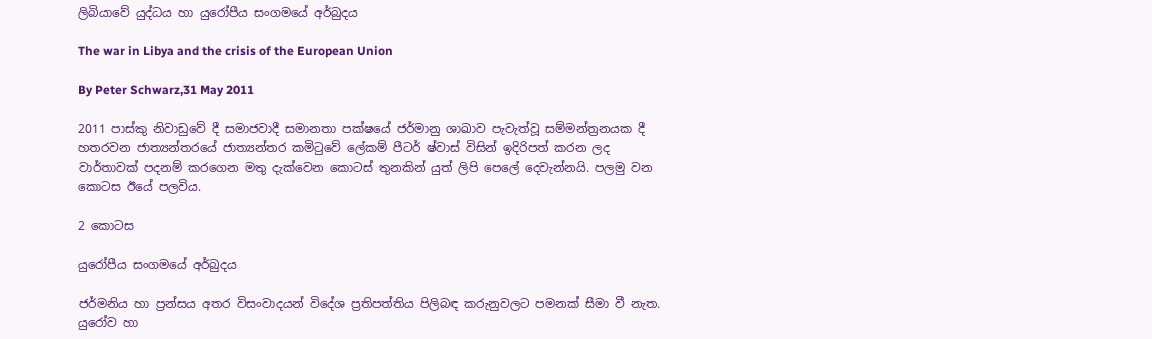ලිබියාවේ යුද්ධය හා යුරෝපීය සංගමයේ අර්බුදය

The war in Libya and the crisis of the European Union

By Peter Schwarz,31 May 2011

2011 පාස්කු නිවාඩුවේ දී සමාජවාදී සමානතා පක්ෂයේ ජර්මානු ශාඛාව පැවැත්වූ සම්මන්ත්‍රනයක දී හතරවන ජාත්‍යන්තරයේ ජාත්‍යන්තර කමිටුවේ ලේකම් පීටර් ෂ්වාස් විසින් ඉදිරිපත් කරන ලද වාර්තාවක් පදනම් කරගෙන මතු දැක්වෙන කොටස් තුනකින් යුත් ලිපි පෙ‍ලේ දෙවැන්නයි. පලමු වන කොටස ඊයේ පලවිය.

2 කොටස

යුරෝපීය සංගමයේ අර්බුදය

ජර්මනිය හා ප්‍රන්සය අතර විසංවාදයන් විදේශ ප්‍රතිපත්තිය පිලිබඳ කරුනුවලට පමනක් සීමා වී නැත. යුරෝව හා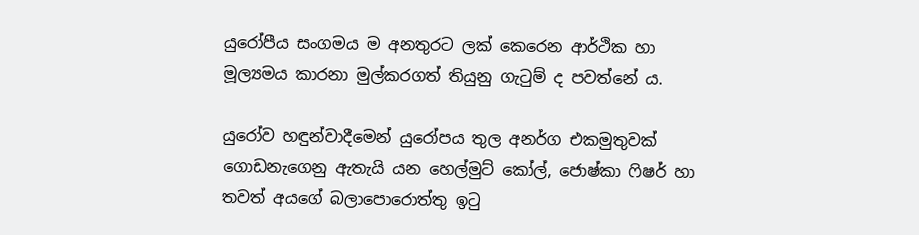යුරෝපීය සංගමය ම අනතුරට ලක් කෙරෙන ආර්ථික හා මූල්‍යමය කාරනා මුල්කරගත් තියුනු ගැටුම් ද පවත්නේ ය.

යුරෝව හඳුන්වාදීමෙන් යුරෝපය තුල අනර්ග එකමුතුවක් ගොඩනැගෙනු ඇතැයි යන හෙල්මුට් කෝල්, ජොෂ්කා ෆිෂර් හා තවත් අයගේ බලාපොරොත්තු ඉටු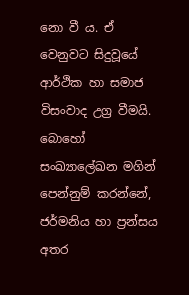නො වී ය. ඒ වෙනුවට සිදුවූයේ ආර්ථික හා සමාජ විසංවාද උග්‍ර වීමයි. බොහෝ සංඛ්‍යාලේඛන මගින් පෙන්නුම් කරන්නේ, ජර්මනිය හා ප්‍රන්සය අතර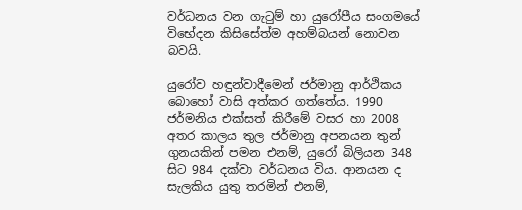වර්ධනය වන ගැටුම් හා යුරෝපීය සංගමයේ විභේදන කිසිසේත්ම අහම්බයන් නොවන බවයි.

යුරෝව හඳුන්වාදීමෙන් ජර්මානු ආර්ථිකය බොහෝ වාසි අත්කර ගත්තේය. 1990 ජර්මනිය එක්සත් කිරීමේ වසර හා 2008 අතර කාලය තුල ජර්මානු අපනයන තුන් ගුනයකින් පමන එනම්, යුරෝ බිලියන 348 සිට 984 දක්වා වර්ධනය විය. ආනයන ද සැලකිය යුතු තරමින් එනම්,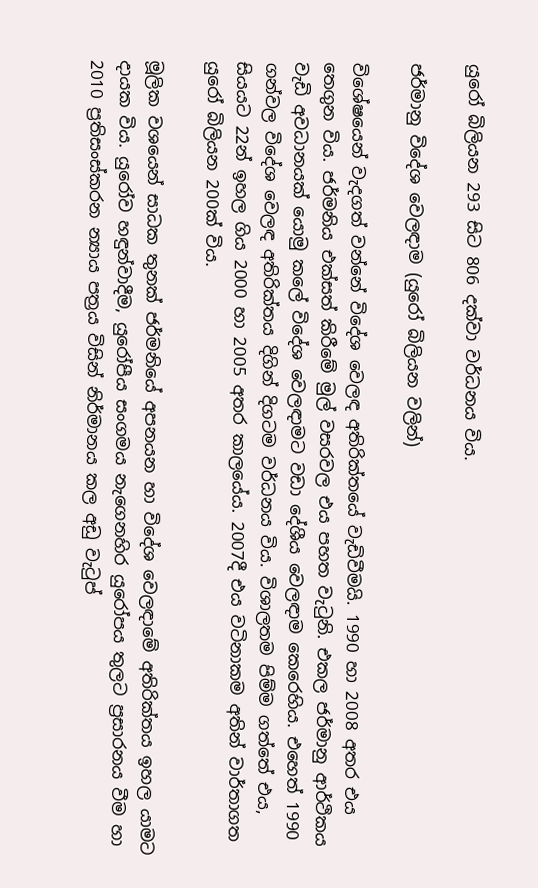යුරෝ බිලියන 293 සිට 806 දක්වා වර්ධනය විය.

ජර්මානු විදේශ වෙලඳාම (යුරෝ බිලියන වලින්)

විශේෂයෙන් වැදගත් වන්නේ විදේශ වෙලඳ අතිරික්තයේ වැඩිවීමයි. 1990 හා 2008 අතර එය තෙගුන විය. ජර්මනිය එක්සත් කිරීමේ මුල් වසරවල එය පහත වැටුනි. එකල ජර්මානු ආර්ථිකය වැඩි අවධානයක් යොමු කලේ විදේශ වෙලඳාමට වඩා දේශීය වෙලඳාම කෙරෙහිය. එහෙත් 1990 ගන්වල විදේශ වෙලඳ අතිරික්තය දිගින් දිගටම වර්ධනය විය. විශාලතම පිම්ම ගත්තේ එය, සියයට 22න් ඉහල ගිය 2000 හා 2005 අතර කාලයේය. 2007දී එය වටිනාකම අතින් වාර්තාගත යුරෝ බිලියන 200ක් විය.

මූලික වශයෙන් සාධක තුනක් ජර්මනියේ අපනයන හා විදේශ වෙලඳාමේ අතිරික්තය ඉහල යාමට දායක විය. යුරෝව හඳුන්වාදීම, යුරෝපීය සංගමය නැගෙනහිර යුරෝපය තුලට ප්‍රසාරනය වීම හා 2010 ප්‍රතිසංස්කරන න්‍යාය පත්‍රය විසින් නිර්මානය කල අඩු වැටුප්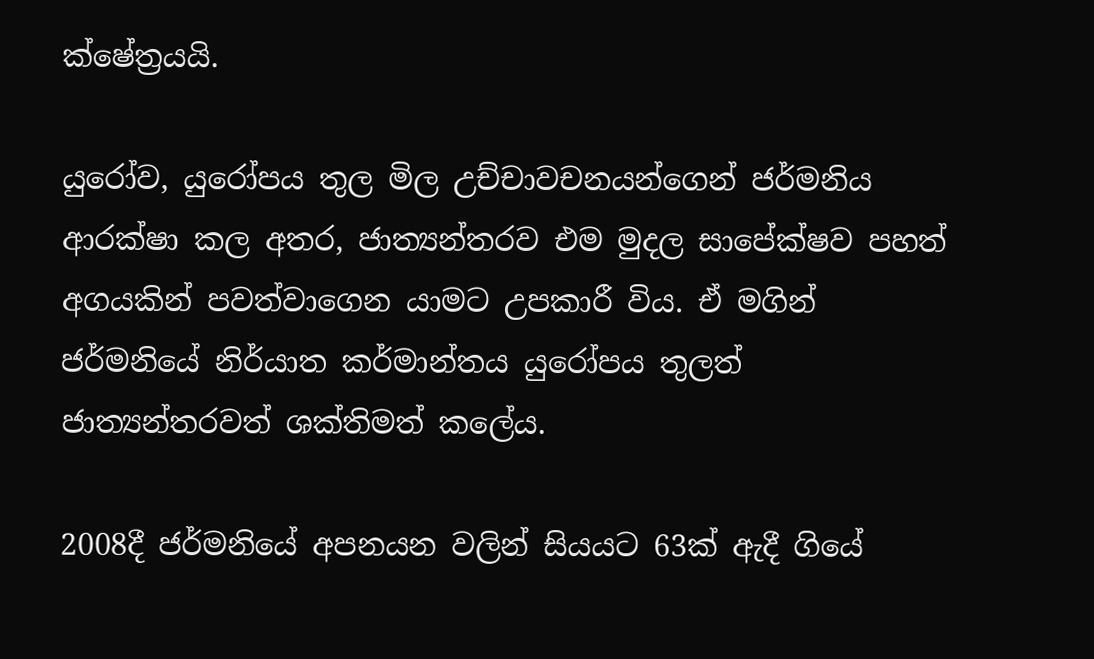ක්ෂේත්‍රයයි.

යුරෝව, යුරෝපය තුල මිල උච්චාවචනයන්ගෙන් ජර්මනිය ආරක්ෂා කල අතර, ජාත්‍යන්තරව එම මුදල සාපේක්ෂව පහත් අගයකින් පවත්වාගෙන යාමට උපකාරී විය. ඒ මගින් ජර්මනියේ නිර්යාත කර්මාන්තය යුරෝපය තුලත් ජාත්‍යන්තරවත් ශක්තිමත් කලේය.

2008දී ජර්මනියේ අපනයන වලින් සියයට 63ක් ඇදී ගියේ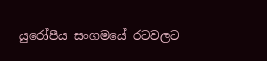යුරෝපීය සංගමයේ රටවලට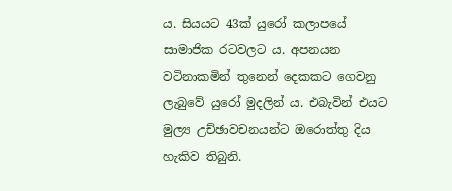ය. සියයට 43ක් යුරෝ කලාපයේ සාමාජික රටවලට ය. අපනයන වටිනාකමින් තුනෙන් දෙකකට ගෙවනු ලැබුවේ යුරෝ මුදලින් ය. එබැවින් එයට මුල්‍ය උච්ඡාවචනයන්ට ඔරොත්තු දිය හැකිව තිබුනි.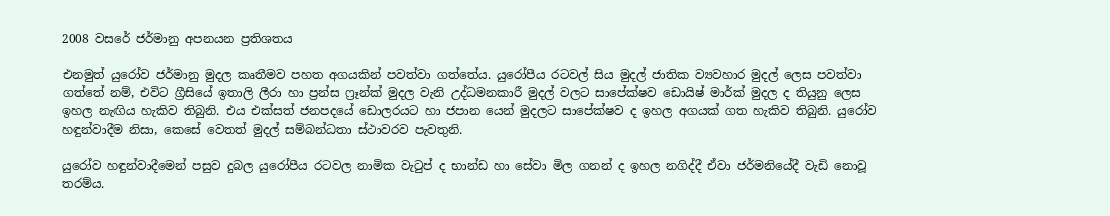2008 වසරේ ජර්මානු අපනයන ප්‍රතිශතය

එනමුත් යුරෝව ජර්මානු මුදල කෘතීමව පහත අගයකින් පවත්වා ගත්තේය. යුරෝපීය රටවල් සිය මුදල් ජාතික ව්‍යවහාර මුදල් ලෙස පවත්වා ගත්තේ නම්, එවිට ග්‍රීසියේ ඉතාලි ලීරා හා ප්‍රන්ස ෆ්‍රෑන්ක් මුදල වැනි උද්ධමනකාරී මුදල් වලට සාපේක්ෂව ඩොයිෂ් මාර්ක් මුදල ද තියුනු ලෙස ඉහල නැඟිය හැකිව තිබුනි. එය එක්සත් ජනපදයේ ඩොලරයට හා ජපාන යෙන් මුදලට සාපේක්ෂව ද ඉහල අගයක් ගත හැකිව තිබුනි. යුරෝව හඳුන්වාදීම නිසා, කෙසේ වෙතත් මුදල් සම්බන්ධතා ස්ථාවරව පැවතුනි.

යුරෝව හඳුන්වාදීමෙන් පසුව දුබල යුරෝපීය රටවල නාමික වැටුප් ද භාන්ඩ හා සේවා මිල ගනන් ද ඉහල නගිද්දී ඒවා ජර්මනියේදී වැඩි නොවූ තරම්ය.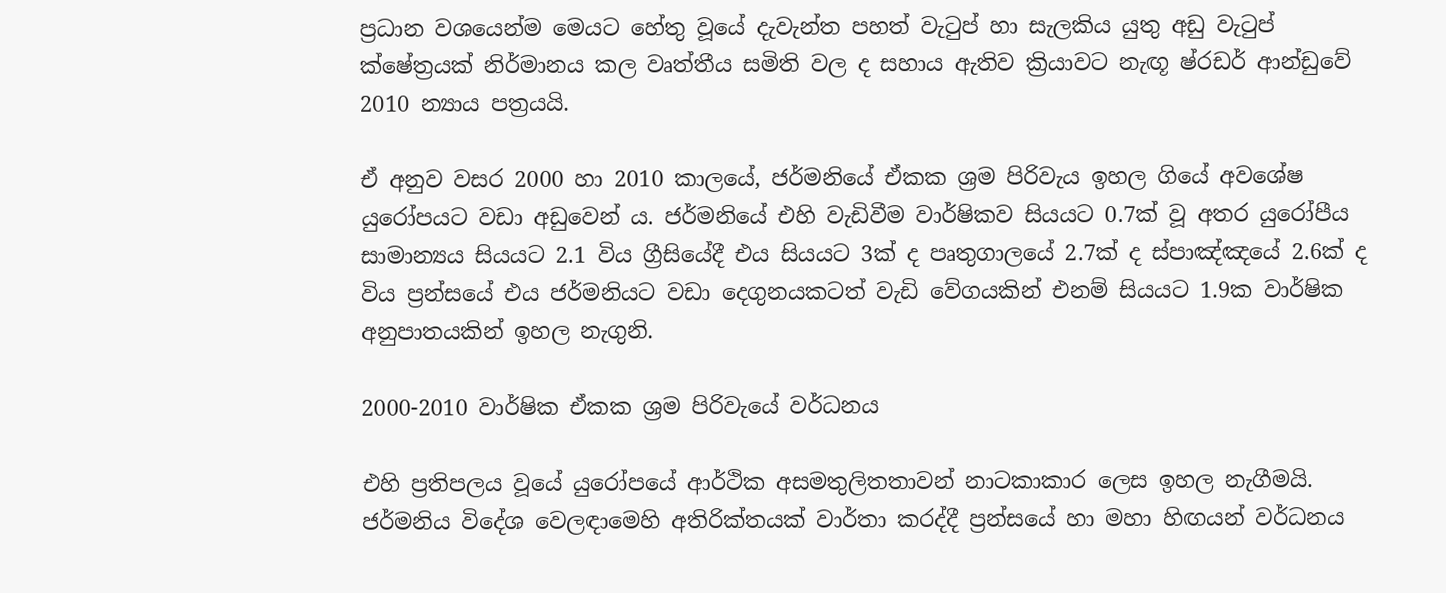ප්‍රධාන වශයෙන්ම මෙයට හේතු වූයේ දැවැන්ත පහත් වැටුප් හා සැලකිය යුතු අඩු වැටුප් ක්ෂේත්‍රයක් නිර්මානය කල වෘත්තීය සමිති වල ද සහාය ඇතිව ක්‍රියාවට නැඟූ ෂ්රඩර් ආන්ඩුවේ 2010 න්‍යාය පත්‍රයයි.

ඒ අනුව වසර 2000 හා 2010 කාලයේ, ජර්මනියේ ඒකක ශ්‍රම පිරිවැය ඉහල ගියේ අවශේෂ යුරෝපයට වඩා අඩුවෙන් ය. ජර්මනියේ එහි වැඩිවීම වාර්ෂිකව සියයට 0.7ක් වූ අතර යුරෝපීය සාමාන්‍යය සියයට 2.1 විය ග්‍රීසියේදී එය සියයට 3ක් ද පෘතුගාලයේ 2.7ක් ද ස්පාඤ්ඤයේ 2.6ක් ද විය ප්‍රන්සයේ එය ජර්මනියට වඩා දෙගුනයකටත් වැඩි වේගයකින් එනම් සියයට 1.9ක වාර්ෂික අනුපාතයකින් ඉහල නැගුනි.

2000-2010 වාර්ෂික ඒකක ශ්‍රම පිරිවැයේ වර්ධනය

එහි ප්‍රතිපලය වූයේ යුරෝපයේ ආර්ථික අසමතුලිතතාවන් නාටකාකාර ලෙස ඉහල නැගීමයි. ජර්මනිය විදේශ වෙලඳාමෙහි අතිරික්තයක් වාර්තා කරද්දී ප්‍රන්සයේ හා මහා හිඟයන් වර්ධනය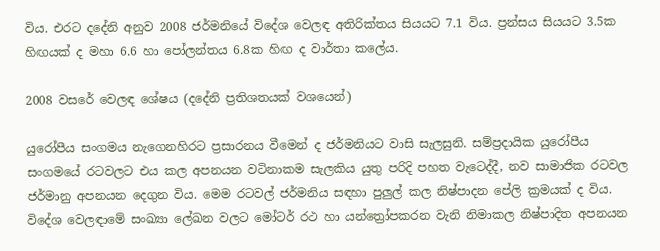විය. එරට දදේනි අනුව 2008 ජර්මනියේ විදේශ වෙලඳ අතිරික්තය සියයට 7.1 විය. ප්‍රන්සය සියයට 3.5ක හිඟයක් ද මහා 6.6 හා පෝලන්තය 6.8ක හිඟ ද වාර්තා කලේය.

2008 වසරේ වෙලඳ ශේෂය (දදේනි ප්‍රතිශතයක් වශයෙන්)

යුරෝපීය සංගමය නැගෙනහිරට ප්‍රසාරනය වීමෙන් ද ජර්මනියට වාසි සැලසුනි. සම්ප්‍රදායික යුරෝපීය සංගමයේ රටවලට එය කල අපනයන වටිනාකම සැලකිය යුතු පරිදි පහත වැටෙද්දී, නව සාමාජික රටවල ජර්මානු අපනයන දෙගුන විය. මෙම රටවල් ජර්මනිය සඳහා පුලුල් කල නිෂ්පාදන පේලි ක්‍රමයක් ද විය. විදේශ වෙලඳාමේ සංඛ්‍යා ලේඛන වලට මෝටර් රථ හා යන්ත්‍රෝපකරන වැනි නිමාකල නිෂ්පාදිත අපනයන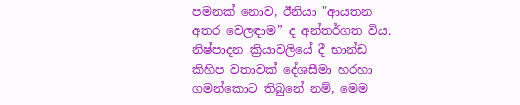පමනක් නොව, ඊනියා "ආයතන අතර වෙලඳාම” ද අන්තර්ගත විය. නිෂ්පාදන ක්‍රියාවලියේ දී භාන්ඩ කිහිප වතාවක් දේශසීමා හරහා ගමන්කොට තිබුනේ නම්, මෙම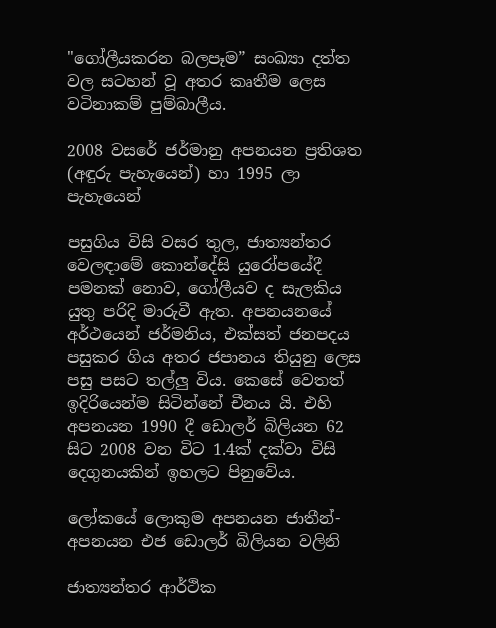"ගෝලීයකරන බලපෑම” සංඛ්‍යා දත්ත වල සටහන් වූ අතර කෘතීම ලෙස වටිනාකම් පුම්බාලීය.

2008 වසරේ ජර්මානු අපනයන ප්‍රතිශත (අඳුරු පැහැයෙන්) හා 1995 ලා පැහැයෙන්

පසුගිය විසි වසර තුල, ජාත්‍යන්තර වෙලඳාමේ කොන්දේසි යුරෝපයේදී පමනක් නොව, ගෝලීයව ද සැලකිය යුතු පරිදි මාරුවී ඇත. අපනයනයේ අර්ථයෙන් ජර්මනිය, එක්සත් ජනපදය පසුකර ගිය අතර ජපානය තියුනු ලෙස පසු පසට තල්ලු විය. කෙසේ වෙතත් ඉදිරියෙන්ම සිටින්නේ චීනය යි. එහි අපනයන 1990 දී ඩොලර් බිලියන 62 සිට 2008 වන විට 1.4ක් දක්වා විසි දෙගුනයකින් ඉහලට පිනුවේය.

ලෝකයේ ලොකුම අපනයන ජාතීන්-අපනයන එජ ඩොලර් බිලියන වලිනි

ජාත්‍යන්තර ආර්ථික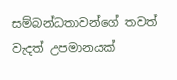සම්බන්ධතාවන්ගේ තවත් වැදත් උපමානයක්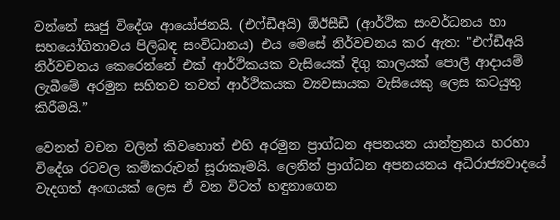වන්නේ සෘජු විදේශ ආයෝජනයි. (එෆ්ඩීඅයි) ඕඊසීඩී (ආර්ථික සංවර්ධනය හා සහයෝගිතාවය පිලිබඳ සංවිධානය) එය මෙසේ නිර්වචනය කර ඇත: "එෆ්ඩීඅයි නිර්වචනය කෙරෙන්නේ එක් ආර්ථිකයක වැසියෙක් දිගු කාලයක් පොලී ආදායම් ලැබීමේ අරමුන සහිතව තවත් ආර්ථිකයක ව්‍යවසායක වැසියෙකු ලෙස කටයුතු කිරීමයි.”

වෙනත් වචන වලින් කිවහොත් එහි අරමුන ප්‍රාග්ධන අපනයන යාන්ත්‍රනය හරහා විදේශ රටවල කම්කරුවන් සූරාකෑමයි. ලෙනින් ප්‍රාග්ධන අපනයනය අධිරාජ්‍යවාදයේ වැදගත් අංඟයක් ලෙස ඒ වන විටත් හඳුනාගෙන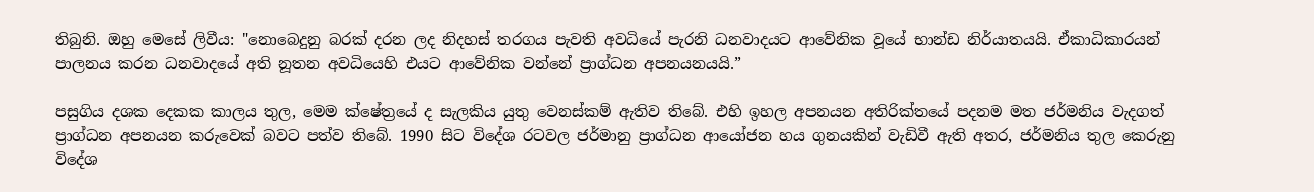තිබුනි. ඔහු මෙසේ ලිවීය: "නොබෙදුනු බරක් දරන ලද නිදහස් තරගය පැවති අවධියේ පැරනි ධනවාදයට ආවේනික වූයේ භාන්ඩ නිර්යාතයයි. ඒකාධිකාරයන් පාලනය කරන ධනවාදයේ අති නූතන අවධියෙහි එයට ආවේනික වන්නේ ප්‍රාග්ධන අපනයනයයි.”

පසුගිය දශක දෙකක කාලය තුල, මෙම ක්ෂේත්‍රයේ ද සැලකිය යුතු වෙනස්කම් ඇතිව තිබේ. එහි ඉහල අපනයන අතිරික්තයේ පදනම මත ජර්මනිය වැදගත් ප්‍රාග්ධන අපනයන කරුවෙක් බවට පත්ව තිබේ. 1990 සිට විදේශ රටවල ජර්මානු ප්‍රාග්ධන ආයෝජන හය ගුනයකින් වැඩිවී ඇති අතර, ජර්මනිය තුල කෙරුනු විදේශ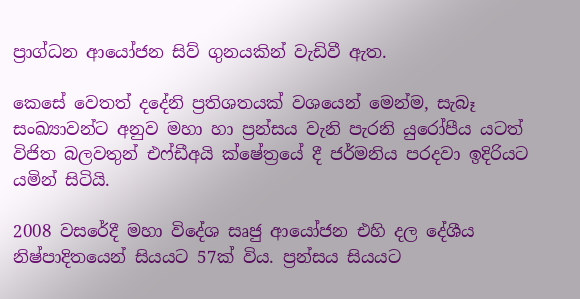ප්‍රාග්ධන ආයෝජන සිව් ගුනයකින් වැඩිවී ඇත.

කෙසේ වෙතත් දදේනි ප්‍රතිශතයක් වශයෙන් මෙන්ම, සැබෑ සංඛ්‍යාවන්ට අනුව මහා හා ප්‍රන්සය වැනි පැරනි යුරෝපීය යටත් විජිත බලවතුන් එෆ්ඩීඅයි ක්ෂේත්‍රයේ දී ජර්මනිය පරදවා ඉදිරියට යමින් සිටියි.

2008 වසරේදී මහා විදේශ සෘජු ආයෝජන එහි දල දේශීය නිෂ්පාදිතයෙන් සියයට 57ක් විය. ප්‍රන්සය සියයට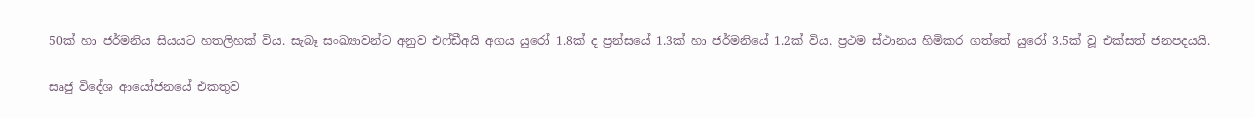50ක් හා ජර්මනිය සියයට හතලිහක් විය. සැබෑ සංඛ්‍යාවන්ට අනුව එෆ්ඩීඅයි අගය යුරෝ 1.8ක් ද ප්‍රන්සයේ 1.3ක් හා ජර්මනියේ 1.2ක් විය. ප්‍රථම ස්ථානය හිමිකර ගත්තේ යුරෝ 3.5ක් වූ එක්සත් ජනපදයයි.

සෘජු විදේශ ආයෝජනයේ එකතුව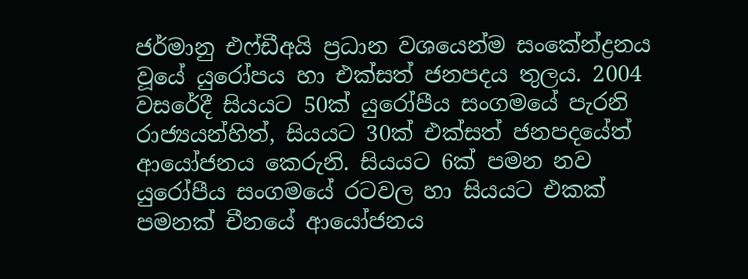ජර්මානු එෆ්ඩීඅයි ප්‍රධාන වශයෙන්ම සංකේන්ද්‍රනය වූයේ යුරෝපය හා එක්සත් ජනපදය තුලය. 2004 වසරේදී සියයට 50ක් යුරෝපීය සංගමයේ පැරනි රාජ්‍යයන්හිත්, සියයට 30ක් එක්සත් ජනපදයේත් ආයෝජනය කෙරුනි. සියයට 6ක් පමන නව යුරෝපීය සංගමයේ රටවල හා සියයට එකක් පමනක් චීනයේ ආයෝජනය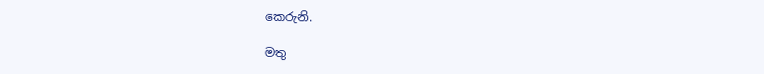කෙරුනි.

මතු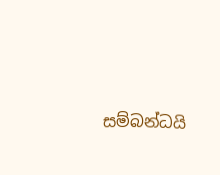සම්බන්ධයි